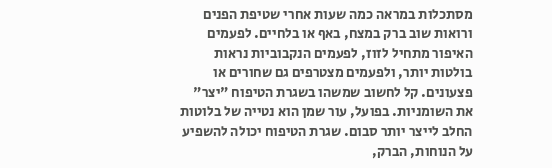מסתכלות במראה כמה שעות אחרי שטיפת הפנים ורואות שוב ברק במצח, באף או בלחיים. לפעמים האיפור מתחיל לזוז, לפעמים הנקבוביות נראות בולטות יותר, ולפעמים מצטרפים גם שחורים או פצעונים. קל לחשוב שמשהו בשגרת הטיפוח "יצר" את השומניות. בפועל, עור שמן הוא נטייה של בלוטות החלב לייצר יותר סבום. שגרת הטיפוח יכולה להשפיע על הנוחות, הברק,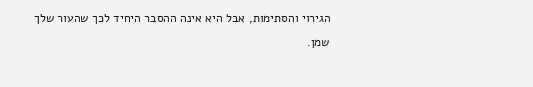הגירוי והסתימות, אבל היא אינה ההסבר היחיד לכך שהעור שלך שמן.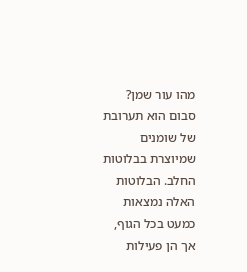מהו עור שמן?
סבום הוא תערובת של שומנים שמיוצרת בבלוטות החלב. הבלוטות האלה נמצאות כמעט בכל הגוף, אך הן פעילות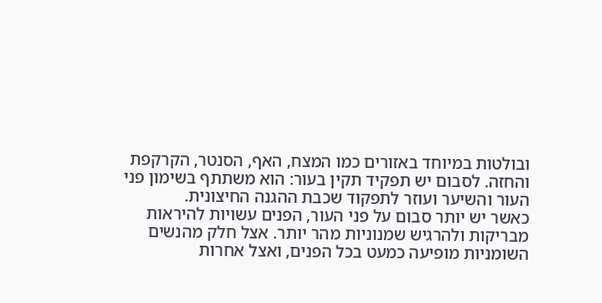ובולטות במיוחד באזורים כמו המצח, האף, הסנטר, הקרקפת והחזה. לסבום יש תפקיד תקין בעור: הוא משתתף בשימון פני העור והשיער ועוזר לתפקוד שכבת ההגנה החיצונית.
כאשר יש יותר סבום על פני העור, הפנים עשויות להיראות מבריקות ולהרגיש שמנוניות מהר יותר. אצל חלק מהנשים השומניות מופיעה כמעט בכל הפנים, ואצל אחרות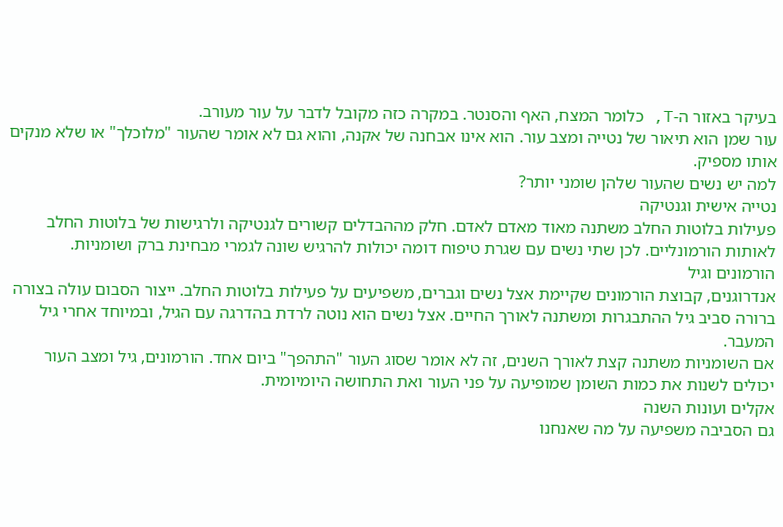בעיקר באזור ה-T, כלומר המצח, האף והסנטר. במקרה כזה מקובל לדבר על עור מעורב.
עור שמן הוא תיאור של נטייה ומצב עור. הוא אינו אבחנה של אקנה, והוא גם לא אומר שהעור "מלוכלך" או שלא מנקים אותו מספיק.
למה יש נשים שהעור שלהן שומני יותר?
נטייה אישית וגנטיקה
פעילות בלוטות החלב משתנה מאוד מאדם לאדם. חלק מההבדלים קשורים לגנטיקה ולרגישות של בלוטות החלב לאותות הורמונליים. לכן שתי נשים עם שגרת טיפוח דומה יכולות להרגיש שונה לגמרי מבחינת ברק ושומניות.
הורמונים וגיל
אנדרוגנים, קבוצת הורמונים שקיימת אצל נשים וגברים, משפיעים על פעילות בלוטות החלב. ייצור הסבום עולה בצורה ברורה סביב גיל ההתבגרות ומשתנה לאורך החיים. אצל נשים הוא נוטה לרדת בהדרגה עם הגיל, ובמיוחד אחרי גיל המעבר.
אם השומניות משתנה קצת לאורך השנים, זה לא אומר שסוג העור "התהפך" ביום אחד. הורמונים, גיל ומצב העור יכולים לשנות את כמות השומן שמופיעה על פני העור ואת התחושה היומיומית.
אקלים ועונות השנה
גם הסביבה משפיעה על מה שאנחנו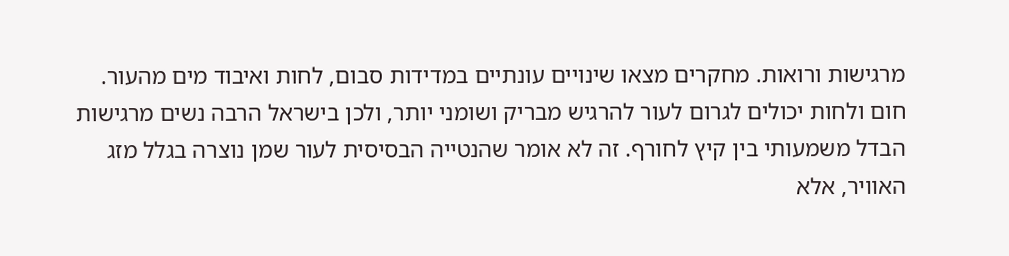מרגישות ורואות. מחקרים מצאו שינויים עונתיים במדידות סבום, לחות ואיבוד מים מהעור. חום ולחות יכולים לגרום לעור להרגיש מבריק ושומני יותר, ולכן בישראל הרבה נשים מרגישות הבדל משמעותי בין קיץ לחורף. זה לא אומר שהנטייה הבסיסית לעור שמן נוצרה בגלל מזג האוויר, אלא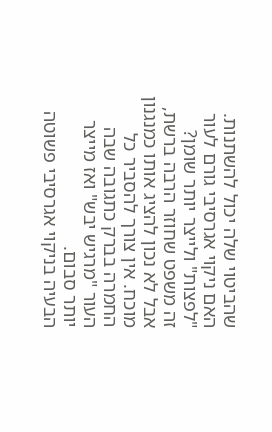שהביטוי שלה יכול להשתנות.
האם ניקוי אגרסיבי גורם לעור "לפצות" ולייצר יותר שומן?
זה משפט שחוזר הרבה ברשת, אבל לא נכון להציג אותו כמנגנון מוכח. אין צורך להסביר כל החמרה בברק כתגובה שבה העור "מרגיש יבש" ואז מייצר יותר סבום.
הבעיה בניקוי אגרסיבי פשוטה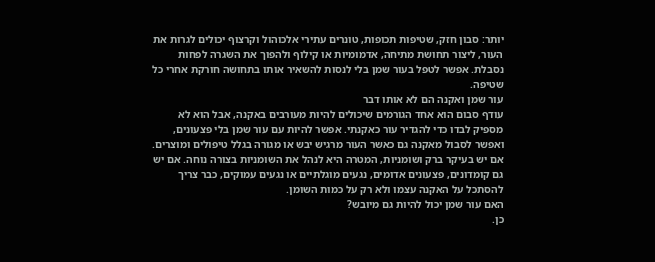יותר: סבון חזק, שטיפות תכופות, טונרים עתירי אלכוהול וקרצוף יכולים לגרות את העור, ליצור תחושת מתיחה, אדמומיות או קילוף ולהפוך את השגרה לפחות נסבלת. אפשר לטפל בעור שמן בלי לנסות להשאיר אותו בתחושה חורקת אחרי כל שטיפה.
עור שמן ואקנה הם לא אותו דבר
עודף סבום הוא אחד הגורמים שיכולים להיות מעורבים באקנה, אבל הוא לא מספיק לבדו כדי להגדיר עור כאקנתי. אפשר להיות עם עור שמן בלי פצעונים, ואפשר לסבול מאקנה גם כאשר העור מרגיש יבש או מגורה בגלל טיפולים ומוצרים.
אם יש בעיקר ברק ושומניות, המטרה היא לנהל את השומניות בצורה נוחה. אם יש גם קומדונים, פצעונים אדומים, נגעים מוגלתיים או נגעים עמוקים, כבר צריך להסתכל על האקנה עצמו ולא רק על כמות השומן.
האם עור שמן יכול להיות גם מיובש?
כן.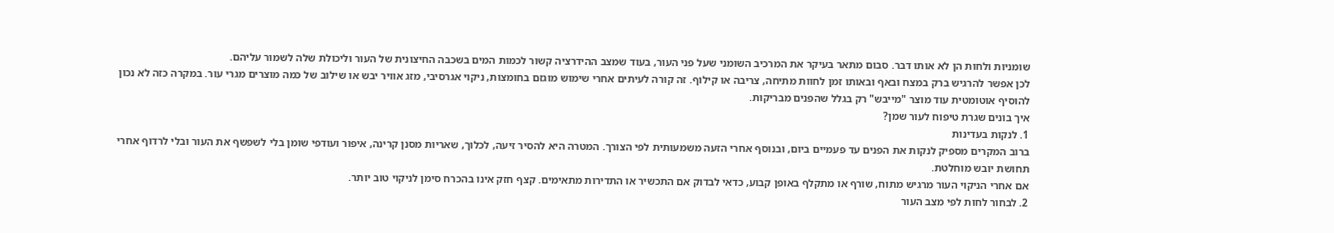שומניות ולחות הן לא אותו דבר. סבום מתאר בעיקר את המרכיב השומני שעל פני העור, בעוד שמצב ההידרציה קשור לכמות המים בשכבה החיצונית של העור וליכולת שלה לשמור עליהם.
לכן אפשר להרגיש ברק במצח ובאף ובאותו זמן לחוות מתיחה, צריבה או קילוף. זה קורה לעיתים אחרי שימוש מוגזם בחומצות, ניקוי אגרסיבי, מזג אוויר יבש או שילוב של כמה מוצרים מגרי עור. במקרה כזה לא נכון להוסיף אוטומטית עוד מוצר "מייבש" רק בגלל שהפנים מבריקות.
איך בונים שגרת טיפוח לעור שמן?
1. לנקות בעדינות
ברוב המקרים מספיק לנקות את הפנים עד פעמיים ביום, ובנוסף אחרי הזעה משמעותית לפי הצורך. המטרה היא להסיר זיעה, לכלוך, שאריות מסנן קרינה, איפור ועודפי שומן בלי לשפשף את העור ובלי לרדוף אחרי תחושת יובש מוחלטת.
אם אחרי הניקוי העור מרגיש מתוח, שורף או מתקלף באופן קבוע, כדאי לבדוק אם התכשיר או התדירות מתאימים. קצף חזק אינו בהכרח סימן לניקוי טוב יותר.
2. לבחור לחות לפי מצב העור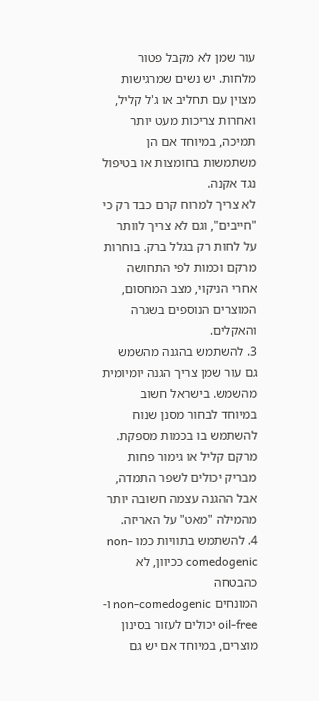עור שמן לא מקבל פטור מלחות. יש נשים שמרגישות מצוין עם תחליב או ג'ל קליל, ואחרות צריכות מעט יותר תמיכה, במיוחד אם הן משתמשות בחומצות או בטיפול נגד אקנה.
לא צריך למרוח קרם כבד רק כי "חייבים", וגם לא צריך לוותר על לחות רק בגלל ברק. בוחרות מרקם וכמות לפי התחושה אחרי הניקוי, מצב המחסום, המוצרים הנוספים בשגרה והאקלים.
3. להשתמש בהגנה מהשמש
גם עור שמן צריך הגנה יומיומית מהשמש. בישראל חשוב במיוחד לבחור מסנן שנוח להשתמש בו בכמות מספקת. מרקם קליל או גימור פחות מבריק יכולים לשפר התמדה, אבל ההגנה עצמה חשובה יותר מהמילה "מאט" על האריזה.
4. להשתמש בתוויות כמו non-comedogenic ככיוון, לא כהבטחה
המונחים non-comedogenic ו-oil-free יכולים לעזור בסינון מוצרים, במיוחד אם יש גם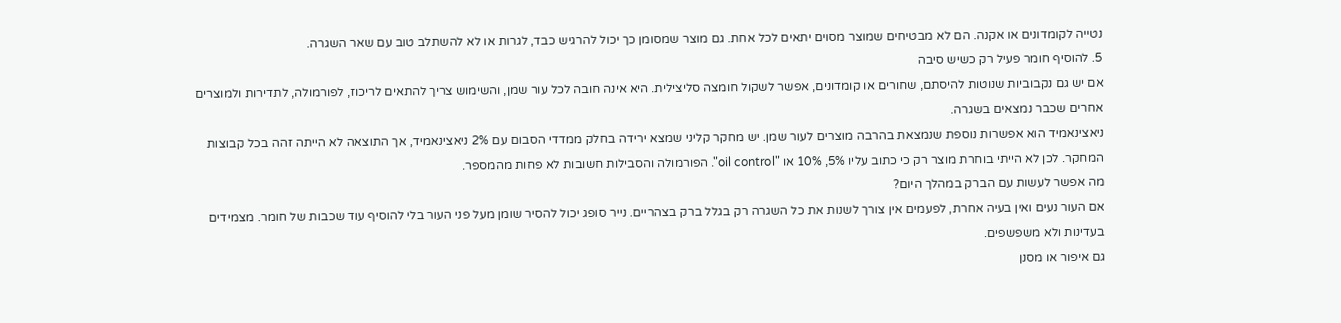נטייה לקומדונים או אקנה. הם לא מבטיחים שמוצר מסוים יתאים לכל אחת. גם מוצר שמסומן כך יכול להרגיש כבד, לגרות או לא להשתלב טוב עם שאר השגרה.
5. להוסיף חומר פעיל רק כשיש סיבה
אם יש גם נקבוביות שנוטות להיסתם, שחורים או קומדונים, אפשר לשקול חומצה סליצילית. היא אינה חובה לכל עור שמן, והשימוש צריך להתאים לריכוז, לפורמולה, לתדירות ולמוצרים אחרים שכבר נמצאים בשגרה.
ניאצינאמיד הוא אפשרות נוספת שנמצאת בהרבה מוצרים לעור שמן. יש מחקר קליני שמצא ירידה בחלק ממדדי הסבום עם 2% ניאצינאמיד, אך התוצאה לא הייתה זהה בכל קבוצות המחקר. לכן לא הייתי בוחרת מוצר רק כי כתוב עליו 5%, 10% או "oil control". הפורמולה והסבילות חשובות לא פחות מהמספר.
מה אפשר לעשות עם הברק במהלך היום?
אם העור נעים ואין בעיה אחרת, לפעמים אין צורך לשנות את כל השגרה רק בגלל ברק בצהריים. נייר סופג יכול להסיר שומן מעל פני העור בלי להוסיף עוד שכבות של חומר. מצמידים בעדינות ולא משפשפים.
גם איפור או מסנן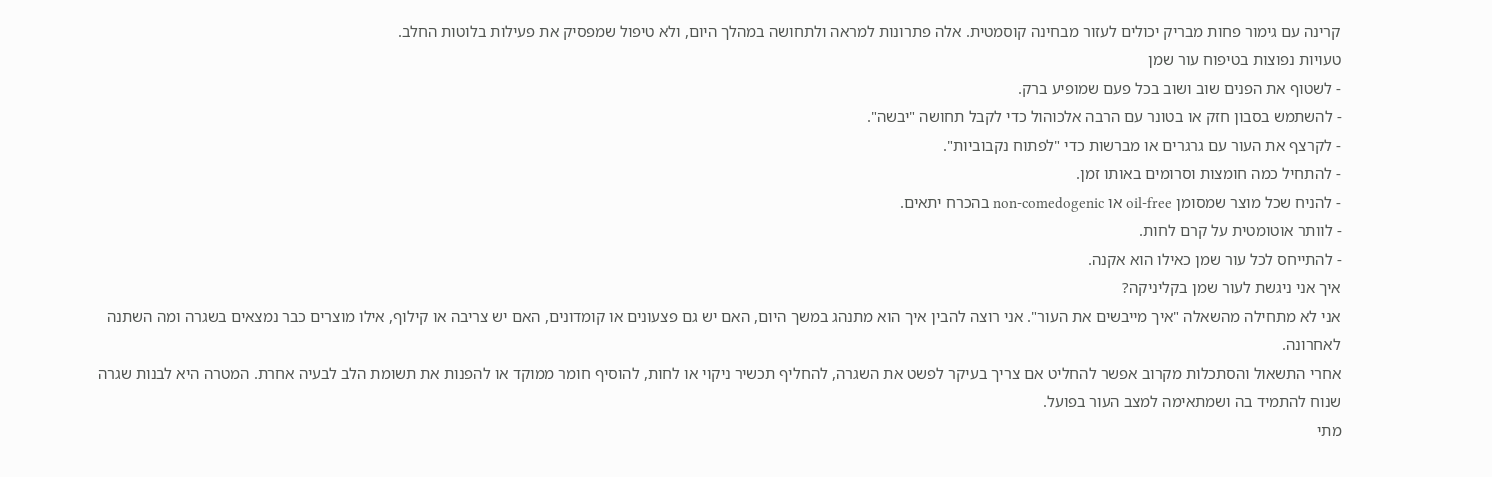קרינה עם גימור פחות מבריק יכולים לעזור מבחינה קוסמטית. אלה פתרונות למראה ולתחושה במהלך היום, ולא טיפול שמפסיק את פעילות בלוטות החלב.
טעויות נפוצות בטיפוח עור שמן
- לשטוף את הפנים שוב ושוב בכל פעם שמופיע ברק.
- להשתמש בסבון חזק או בטונר עם הרבה אלכוהול כדי לקבל תחושה "יבשה".
- לקרצף את העור עם גרגרים או מברשות כדי "לפתוח נקבוביות".
- להתחיל כמה חומצות וסרומים באותו זמן.
- להניח שכל מוצר שמסומן oil-free או non-comedogenic בהכרח יתאים.
- לוותר אוטומטית על קרם לחות.
- להתייחס לכל עור שמן כאילו הוא אקנה.
איך אני ניגשת לעור שמן בקליניקה?
אני לא מתחילה מהשאלה "איך מייבשים את העור". אני רוצה להבין איך הוא מתנהג במשך היום, האם יש גם פצעונים או קומדונים, האם יש צריבה או קילוף, אילו מוצרים כבר נמצאים בשגרה ומה השתנה לאחרונה.
אחרי התשאול והסתכלות מקרוב אפשר להחליט אם צריך בעיקר לפשט את השגרה, להחליף תכשיר ניקוי או לחות, להוסיף חומר ממוקד או להפנות את תשומת הלב לבעיה אחרת. המטרה היא לבנות שגרה שנוח להתמיד בה ושמתאימה למצב העור בפועל.
מתי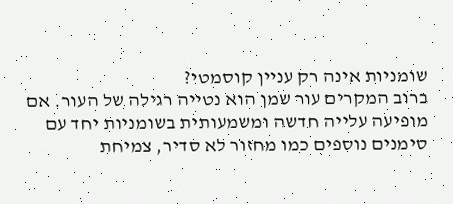שומניות אינה רק עניין קוסמטי?
ברוב המקרים עור שמן הוא נטייה רגילה של העור. אם מופיעה עלייה חדשה ומשמעותית בשומניות יחד עם סימנים נוספים כמו מחזור לא סדיר, צמיחת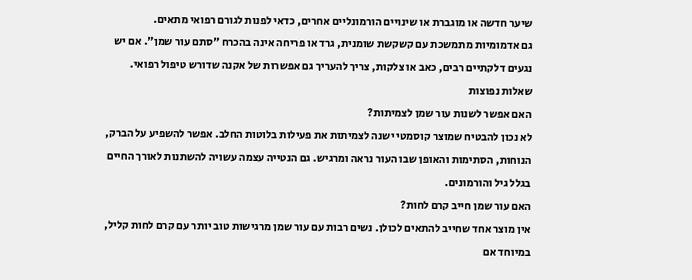שיער חדשה או מוגברת או שינויים הורמונליים אחרים, כדאי לפנות לגורם רפואי מתאים.
גם אדמומיות מתמשכת עם קשקשת שומנית, גרד או פריחה אינה בהכרח "סתם עור שמן". אם יש נגעים דלקתיים רבים, כאב או צלקות, צריך להעריך גם אפשרות של אקנה שדורש טיפול רפואי.
שאלות נפוצות
האם אפשר לשנות עור שמן לצמיתות?
לא נכון להבטיח שמוצר קוסמטי ישנה לצמיתות את פעילות בלוטות החלב. אפשר להשפיע על הברק, הנוחות, הסתימות והאופן שבו העור נראה ומרגיש. גם הנטייה עצמה עשויה להשתנות לאורך החיים בגלל גיל והורמונים.
האם עור שמן חייב קרם לחות?
אין מוצר אחד שחייב להתאים לכולן. נשים רבות עם עור שמן מרגישות טוב יותר עם קרם לחות קליל, במיוחד אם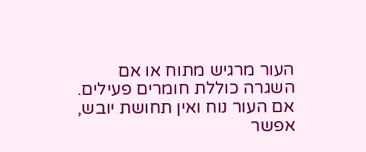העור מרגיש מתוח או אם השגרה כוללת חומרים פעילים. אם העור נוח ואין תחושת יובש, אפשר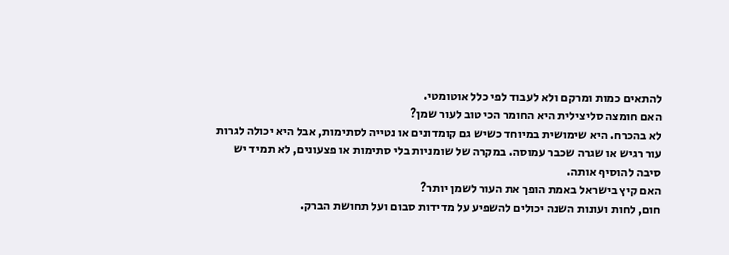להתאים כמות ומרקם ולא לעבוד לפי כלל אוטומטי.
האם חומצה סליצילית היא החומר הכי טוב לעור שמן?
לא בהכרח. היא שימושית במיוחד כשיש גם קומדונים או נטייה לסתימות, אבל היא יכולה לגרות עור רגיש או שגרה שכבר עמוסה. במקרה של שומניות בלי סתימות או פצעונים, לא תמיד יש סיבה להוסיף אותה.
האם קיץ בישראל באמת הופך את העור לשמן יותר?
חום, לחות ועונות השנה יכולים להשפיע על מדידות סבום ועל תחושת הברק.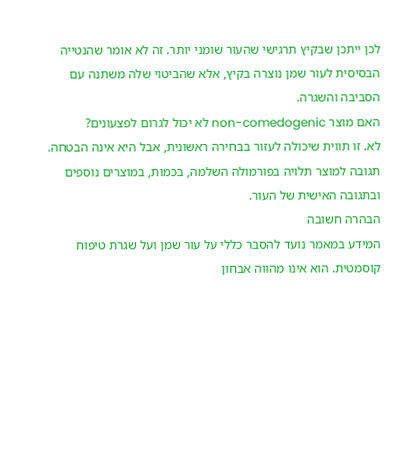לכן ייתכן שבקיץ תרגישי שהעור שומני יותר. זה לא אומר שהנטייה הבסיסית לעור שמן נוצרה בקיץ, אלא שהביטוי שלה משתנה עם הסביבה והשגרה.
האם מוצר non-comedogenic לא יכול לגרום לפצעונים?
לא. זו תווית שיכולה לעזור בבחירה ראשונית, אבל היא אינה הבטחה. תגובה למוצר תלויה בפורמולה השלמה, בכמות, במוצרים נוספים ובתגובה האישית של העור.
הבהרה חשובה
המידע במאמר נועד להסבר כללי על עור שמן ועל שגרת טיפוח קוסמטית. הוא אינו מהווה אבחון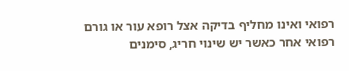רפואי ואינו מחליף בדיקה אצל רופא עור או גורם רפואי אחר כאשר יש שינוי חריג, סימנים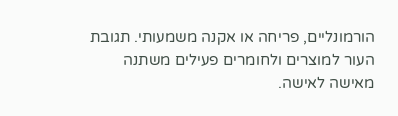הורמונליים, פריחה או אקנה משמעותי. תגובת העור למוצרים ולחומרים פעילים משתנה מאישה לאישה.